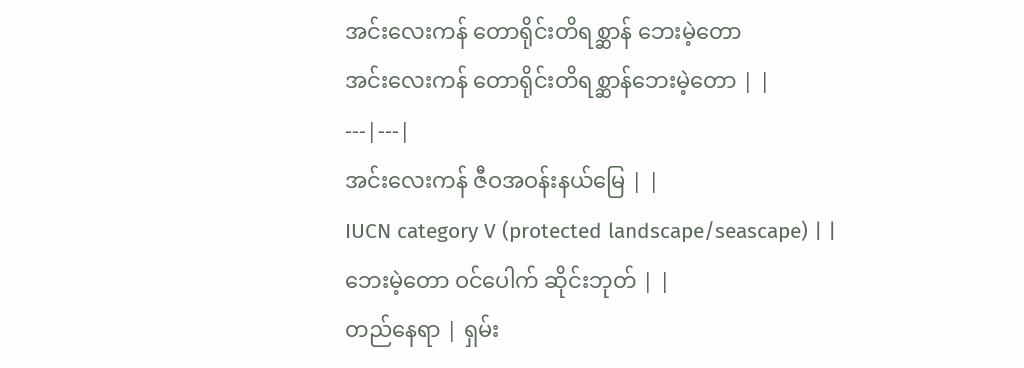အင်းလေးကန် တောရိုင်းတိရစ္ဆာန် ဘေးမဲ့တော
အင်းလေးကန် တောရိုင်းတိရစ္ဆာန်ဘေးမဲ့တော | |
---|---|
အင်းလေးကန် ဇီဝအဝန်းနယ်မြေ | |
IUCN category V (protected landscape/seascape) | |
ဘေးမဲ့တော ဝင်ပေါက် ဆိုင်းဘုတ် | |
တည်နေရာ | ရှမ်း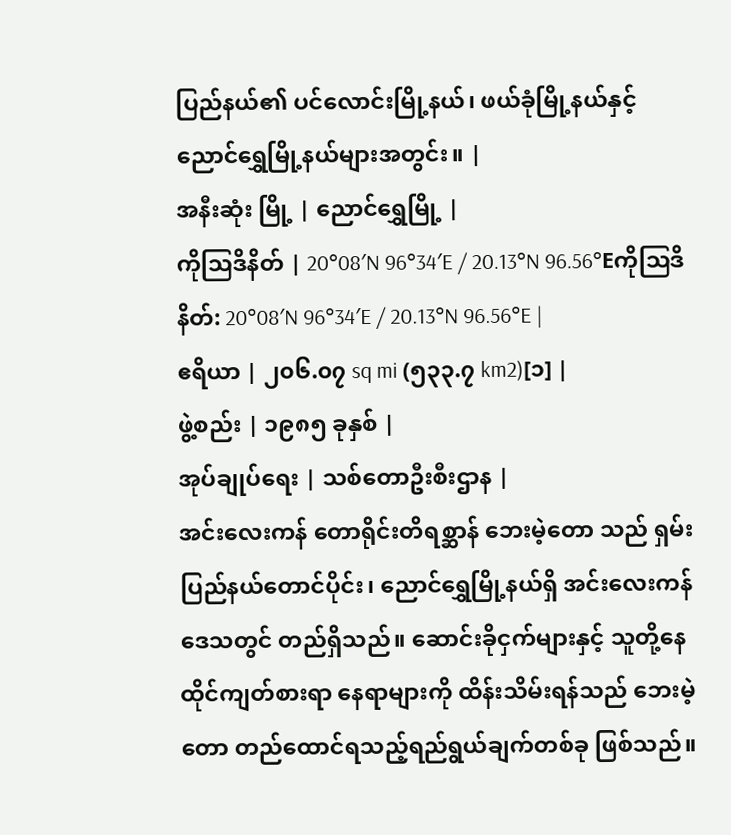ပြည်နယ်၏ ပင်လောင်းမြို့နယ်၊ ဖယ်ခုံမြို့နယ်နှင့် ညောင်ရွှေမြို့နယ်များအတွင်း။ |
အနီးဆုံး မြို့ | ညောင်ရွှေမြို့ |
ကိုဩဒိနိတ် | 20°08′N 96°34′E / 20.13°N 96.56°Eကိုဩဒိနိတ်: 20°08′N 96°34′E / 20.13°N 96.56°E |
ဧရိယာ | ၂၀၆.၀၇ sq mi (၅၃၃.၇ km2)[၁] |
ဖွဲ့စည်း | ၁၉၈၅ ခုနှစ် |
အုပ်ချုပ်ရေး | သစ်တောဦးစီးဌာန |
အင်းလေးကန် တောရိုင်းတိရစ္ဆာန် ဘေးမဲ့တော သည် ရှမ်းပြည်နယ်တောင်ပိုင်း၊ ညောင်ရွှေမြို့နယ်ရှိ အင်းလေးကန်ဒေသတွင် တည်ရှိသည်။ ဆောင်းခိုငှက်များနှင့် သူတို့နေထိုင်ကျတ်စားရာ နေရာများကို ထိန်းသိမ်းရန်သည် ဘေးမဲ့တော တည်ထောင်ရသည့်ရည်ရွယ်ချက်တစ်ခု ဖြစ်သည်။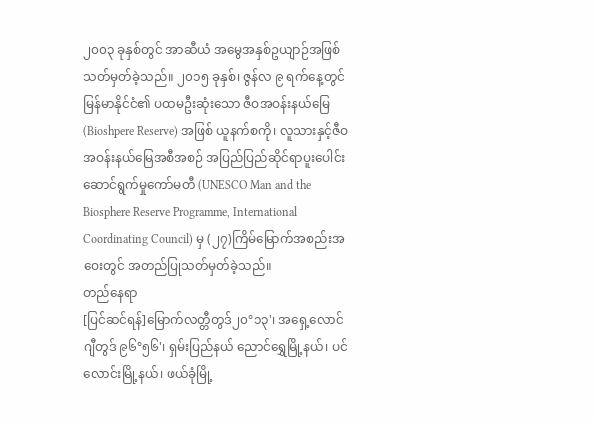၂၀၀၃ ခုနှစ်တွင် အာဆီယံ အမွေအနှစ်ဥယျာဉ်အဖြစ် သတ်မှတ်ခဲ့သည်။ ၂၀၁၅ ခုနှစ်၊ ဇွန်လ ၉ ရက်နေ့တွင် မြန်မာနိုင်ငံ၏ ပထမဦးဆုံးသော ဇီဝအဝန်းနယ်မြေ (Bioshpere Reserve) အဖြစ် ယူနက်စကို၊ လူသားနှင့်ဇီဝအဝန်းနယ်မြေအစီအစဉ် အပြည်ပြည်ဆိုင်ရာပူးပေါင်းဆောင်ရွက်မှုကော်မတီ (UNESCO Man and the Biosphere Reserve Programme, International Coordinating Council) မှ (၂၇)ကြိမ်မြောက်အစည်းအဝေးတွင် အတည်ပြုသတ်မှတ်ခဲ့သည်။
တည်နေရာ
[ပြင်ဆင်ရန်]မြောက်လတ္တီတွဒ်၂၀°၁၃'၊ အရှေ့လောင်ဂျီတွဒ် ၉၆°၅၆'၊ ရှမ်းပြည်နယ် ညောင်ရွှေမြို့နယ်၊ ပင်လောင်းမြို့နယ်၊ ဖယ်ခုံမြို့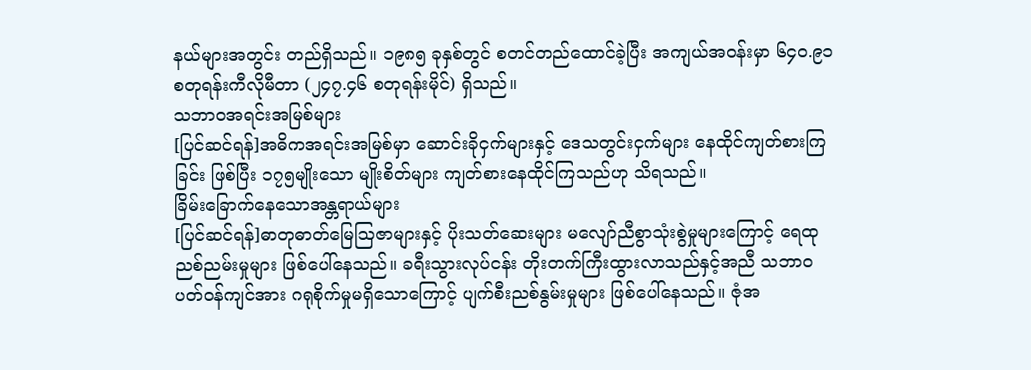နယ်များအတွင်း တည်ရှိသည်။ ၁၉၈၅ ခုနှစ်တွင် စတင်တည်ထောင်ခဲ့ပြီး အကျယ်အဝန်းမှာ ၆၄၀.၉၁ စတုရန်းကီလိုမီတာ (၂၄၇.၄၆ စတုရန်းမိုင်) ရှိသည်။
သဘာဝအရင်းအမြစ်များ
[ပြင်ဆင်ရန်]အဓိကအရင်းအမြစ်မှာ ဆောင်းခိုငှက်များနှင့် ဒေသတွင်းငှက်များ နေထိုင်ကျတ်စားကြခြင်း ဖြစ်ပြီး ၁၇၅မျိုးသော မျိုးစိတ်များ ကျတ်စားနေထိုင်ကြသည်ဟု သိရသည်။
ခြိမ်းခြောက်နေသောအန္တရာယ်များ
[ပြင်ဆင်ရန်]ဓာတုဓာတ်မြေဩဇာများနှင့် ပိုးသတ်ဆေးများ မလျော်ညီစွာသုံးစွဲမှုများကြောင့် ရေထုညစ်ညမ်းမှုများ ဖြစ်ပေါ်နေသည်။ ခရီးသွားလုပ်ငန်း တိုးတက်ကြီးထွားလာသည်နှင့်အညီ သဘာဝပတ်ဝန်ကျင်အား ဂရုစိုက်မှုမရှိသောကြောင့် ပျက်စီးညစ်နွမ်းမှုများ ဖြစ်ပေါ်နေသည်။ ဇုံအ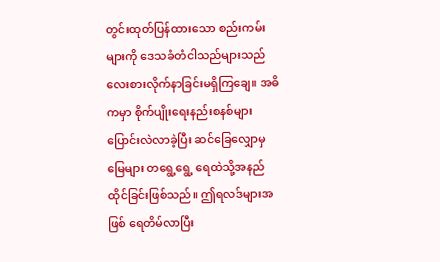တွင်းထုတ်ပြန်ထားသော စည်းကမ်းများကို ဒေသခံတံငါသည်များသည် လေးစားလိုက်နာခြင်းမရှိကြချေ။ အဓိကမှာ စိုက်ပျိုးရေးနည်းစနစ်များ ပြောင်းလဲလာခဲ့ပြီး ဆင်ခြေလျှောမှ မြေများ တရွေ့ရွေ့ ရေထဲသို့အနည်ထိုင်ခြင်းဖြစ်သည်။ ဤရလဒ်များအဖြစ် ရေတိမ်လာပြီး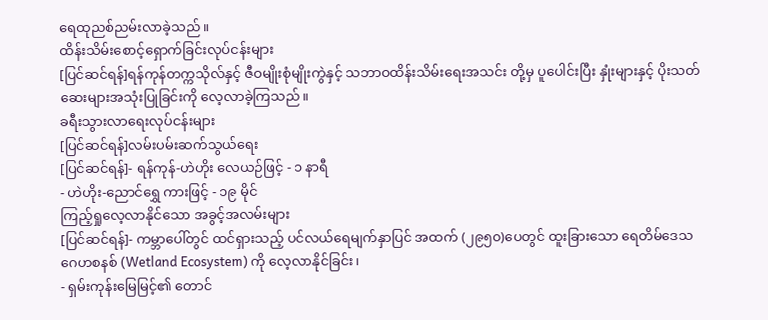ရေထုညစ်ညမ်းလာခဲ့သည်။
ထိန်းသိမ်းစောင့်ရှောက်ခြင်းလုပ်ငန်းများ
[ပြင်ဆင်ရန်]ရန်ကုန်တက္ကသိုလ်နှင့် ဇီဝမျိုးစုံမျိုးကွဲနှင့် သဘာဝထိန်းသိမ်းရေးအသင်း တို့မှ ပူပေါင်းပြီး နှုံးများနှင့် ပိုးသတ်ဆေးများအသုံးပြုခြင်းကို လေ့လာခဲ့ကြသည်။
ခရီးသွားလာရေးလုပ်ငန်းများ
[ပြင်ဆင်ရန်]လမ်းပမ်းဆက်သွယ်ရေး
[ပြင်ဆင်ရန်]- ရန်ကုန်-ဟဲဟိုး လေယဉ်ဖြင့် - ၁ နာရီ
- ဟဲဟိုး-ညောင်ရွှေ ကားဖြင့် - ၁၉ မိုင်
ကြည့်ရှုလေ့လာနိုင်သော အခွင့်အလမ်းများ
[ပြင်ဆင်ရန်]- ကမ္ဘာပေါ်တွင် ထင်ရှားသည့် ပင်လယ်ရေမျက်နှာပြင် အထက် (၂၉၅၀)ပေတွင် ထူးခြားသော ရေတိမ်ဒေသဂေဟစနစ် (Wetland Ecosystem) ကို လေ့လာနိုင်ခြင်း၊
- ရှမ်းကုန်းမြေမြင့်၏ တောင်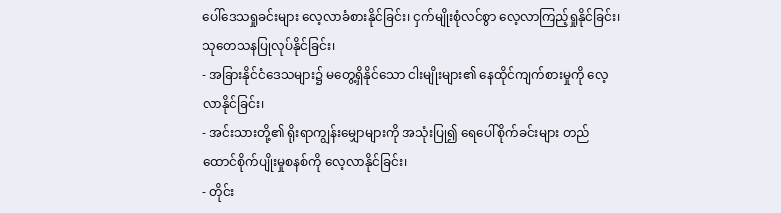ပေါ်ဒေသရှုခင်းများ လေ့လာခံစားနိုင်ခြင်း၊ ငှက်မျိုးစုံလင်စွာ လေ့လာကြည့်ရှုနိုင်ခြင်း၊
သုတေသနပြုလုပ်နိုင်ခြင်း၊
- အခြားနိုင်ငံဒေသများ၌ မတွေ့ရှိနိုင်သော ငါးမျိုးများ၏ နေထိုင်ကျက်စားမှုကို လေ့လာနိုင်ခြင်း၊
- အင်းသားတို့၏ ရိုးရာကျွန်းမျှောများကို အသုံးပြု၍ ရေပေါ်စိုက်ခင်းများ တည်ထောင်စိုက်ပျိုးမှုစနစ်ကို လေ့လာနိုင်ခြင်း၊
- တိုင်း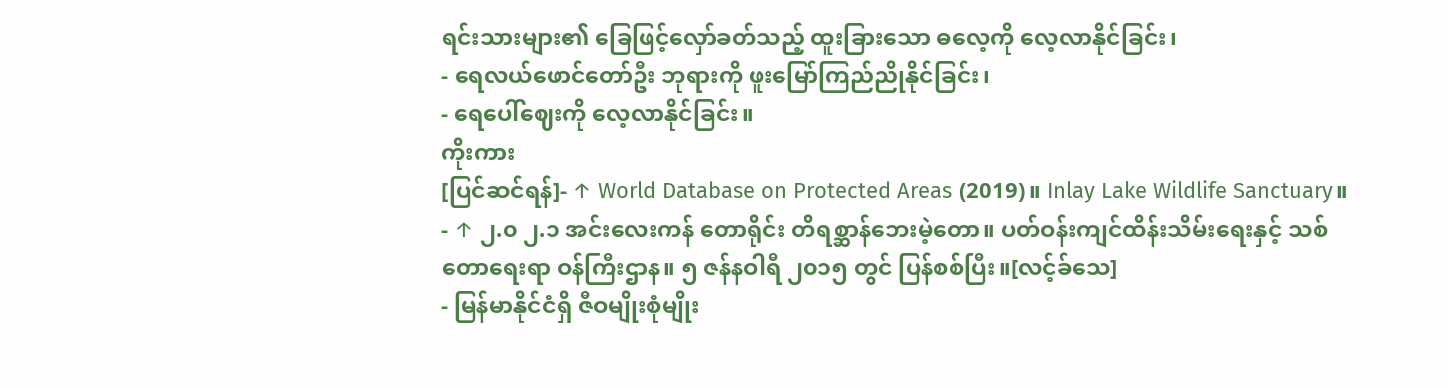ရင်းသားများ၏ ခြေဖြင့်လှော်ခတ်သည့် ထူးခြားသော ဓလေ့ကို လေ့လာနိုင်ခြင်း၊
- ရေလယ်ဖောင်တော်ဦး ဘုရားကို ဖူးမြော်ကြည်ညိုနိုင်ခြင်း၊
- ရေပေါ်ဈေးကို လေ့လာနိုင်ခြင်း။
ကိုးကား
[ပြင်ဆင်ရန်]- ↑ World Database on Protected Areas (2019)။ Inlay Lake Wildlife Sanctuary။
- ↑ ၂.၀ ၂.၁ အင်းလေးကန် တောရိုင်း တိရစ္ဆာန်ဘေးမဲ့တော။ ပတ်ဝန်းကျင်ထိန်းသိမ်းရေးနှင့် သစ်တောရေးရာ ဝန်ကြီးဌာန။ ၅ ဇန်နဝါရီ ၂၀၁၅ တွင် ပြန်စစ်ပြီး။[လင့်ခ်သေ]
- မြန်မာနိုင်ငံရှိ ဇီဝမျိုးစုံမျိုး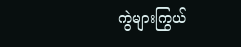ကွဲများကြွယ်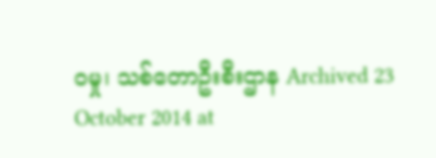ဝမှု၊ သစ်တောဦးစီးဌာန Archived 23 October 2014 at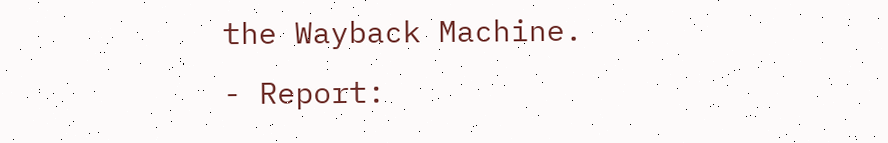the Wayback Machine.
- Report: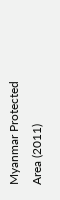Myanmar Protected Area (2011)